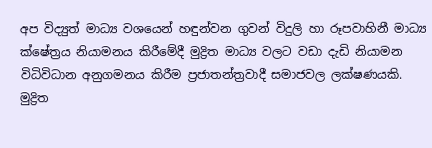අප විද්‍යුත් මාධ්‍ය වශයෙන් හඳුන්වන ගුවන් විදුලි හා රූපවාහිනී මාධ්‍ය ක්ෂේත්‍ර‍ය නියාමනය කිරීමේදී මුද්‍රිත මාධ්‍ය වලට වඩා දැඩි නියාමන විධිවිධාන අනුගමනය කිරීම ප්‍ර‍ජාතන්ත්‍ර‍වාදී සමාජවල ලක්ෂණයකි. මුද්‍රිත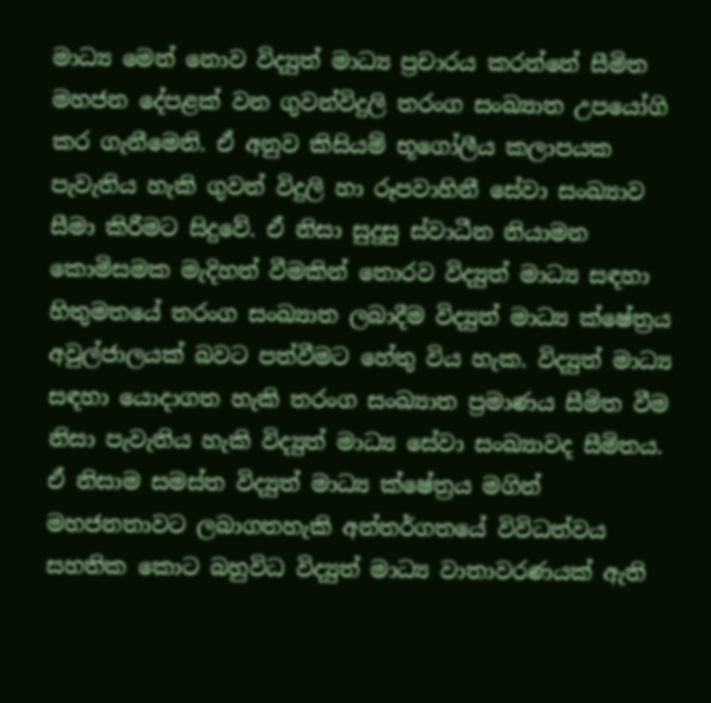මාධ්‍ය මෙන් නොව විද්‍යුත් මාධ්‍ය ප්‍ර‍චාරය කරන්නේ සීමිත මහජන දේපළක් වන ගුවන්විදුලි තරංග සංඛ්‍යාත උපයෝගි කර ගැනීමෙනි. ඒ අනුව කිසියම් භූගෝලීය කලාපයක පැවැතිය හැකි ගුවන් විදුලි හා රූපවාහිනී සේවා සංඛ්‍යාව සීමා කිරීමට සිදුවේ. ඒ නිසා සුදුසු ස්වාධීන නියාමන කොමිසමක මැදිහත් වීමකින් තොරව විද්‍යුත් මාධ්‍ය සඳහා හිතුමතයේ තරංග සංඛ්‍යාත ලබාදීම විද්‍යුත් මාධ්‍ය ක්ෂේත්‍ර‍ය අවුල්ජාලයක් බවට පත්වීමට හේතු විය හැක. විද්‍යුත් මාධ්‍ය සඳහා යොදාගත හැකි තරංග සංඛ්‍යාත ප්‍ර‍මාණය සීමිත වීම නිසා පැවැතිය හැකි විද්‍යුත් මාධ්‍ය සේවා සංඛ්‍යාවද සීමිතය. ඒ නිසාම සමස්ත විද්‍යුත් මාධ්‍ය ක්ෂේත්‍ර‍ය මගින් මහජනතාවට ලබාගතහැකි අන්තර්ගතයේ විවිධත්වය සහතික කොට බහුවිධ විද්‍යුත් මාධ්‍ය වාතාවරණයක් ඇති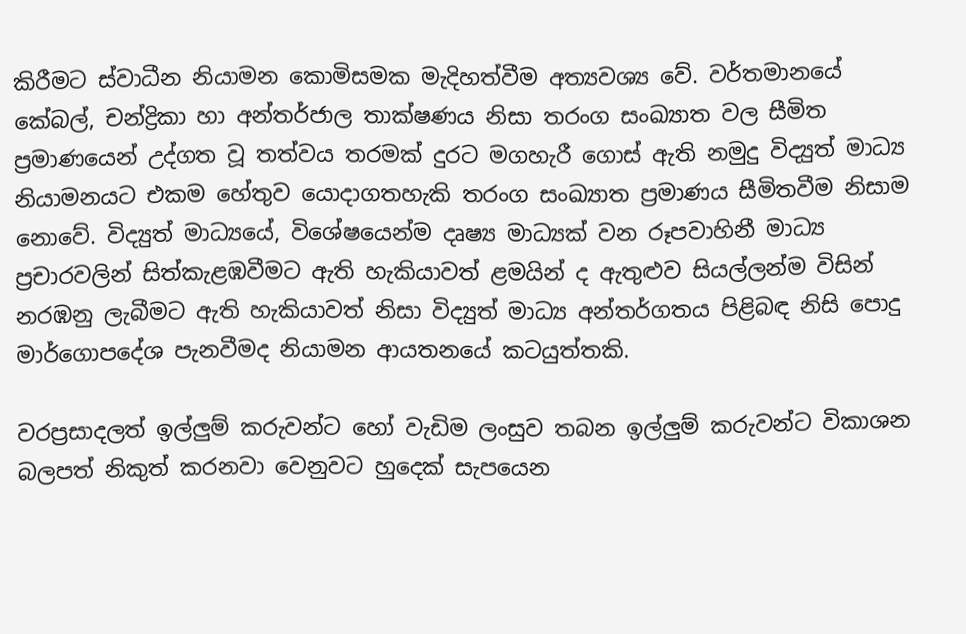කිරීමට ස්වාධීන නියාමන කොමිසමක මැදිහත්වීම අත්‍යවශ්‍ය වේ. වර්තමානයේ කේබල්, චන්ද්‍රිකා හා අන්තර්ජාල තාක්ෂණය නිසා තරංග සංඛ්‍යාත වල සීමිත ප්‍ර‍මාණයෙන් උද්ගත වූ තත්වය තරමක් දුරට මගහැරී ගොස් ඇති නමුදු විද්‍යුත් මාධ්‍ය නියාමනයට එකම හේතුව යොදාගතහැකි තරංග සංඛ්‍යාත ප්‍ර‍මාණය සීමිතවීම නිසාම නොවේ. විද්‍යුත් මාධ්‍යයේ, විශේෂයෙන්ම දෘෂ්‍ය මාධ්‍යක් වන රූපවාහිනී මාධ්‍ය ප්‍ර‍චාරවලින් සිත්කැළඹවීමට ඇති හැකියාවත් ළමයින් ද ඇතුළුව සියල්ලන්ම විසින් නරඹනු ලැබීමට ඇති හැකියාවත් නිසා විද්‍යුත් මාධ්‍ය අන්තර්ගතය පිළිබඳ නිසි පොදු මාර්ගොපදේශ පැනවීමද නියාමන ආයතනයේ කටයුත්තකි.

වරප්‍ර‍සාදලත් ඉල්ලුම් කරුවන්ට හෝ වැඩිම ලංසුව තබන ඉල්ලුම් කරුවන්ට විකාශන බලපත් නිකුත් කරනවා වෙනුවට හුදෙක් සැපයෙන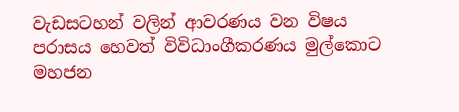වැඩසටහන් වලින් ආවරණය වන විෂය පරාසය හෙවත් විවිධාංගීකරණය මුල්කොට මහජන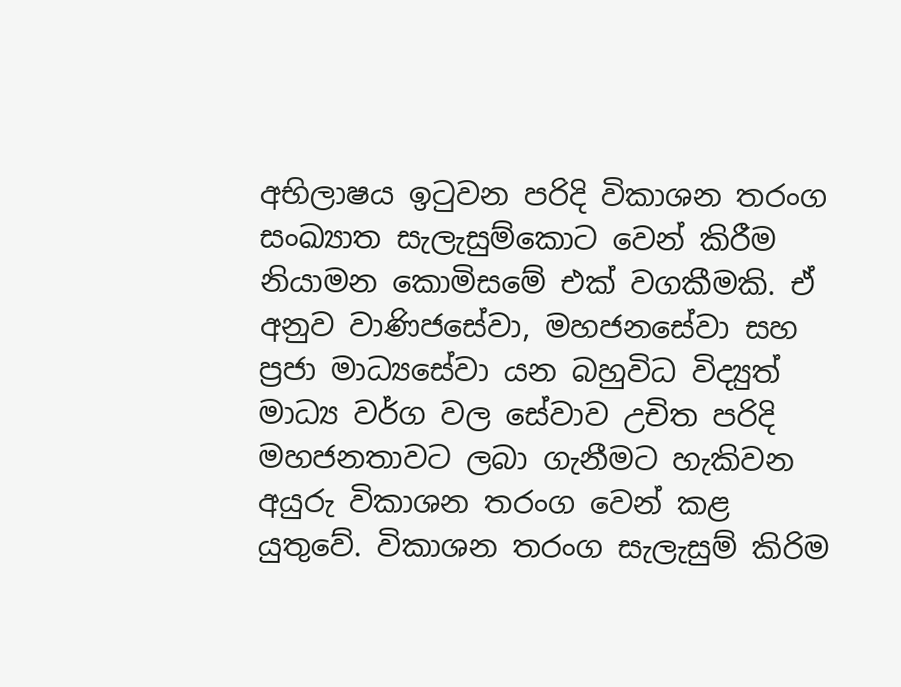අභිලාෂය ඉටුවන පරිදි විකාශන තරංග සංඛ්‍යාත සැලැසුම්කොට වෙන් කිරීම නියාමන කොමිසමේ එක් වගකීමකි. ඒ අනුව වාණිජසේවා, මහජනසේවා සහ ප්‍ර‍ජා මාධ්‍යසේවා යන බහුවිධ විද්‍යුත් මාධ්‍ය වර්ග වල සේවාව උචිත පරිදි මහජනතාවට ලබා ගැනීමට හැකිවන අයුරු විකාශන තරංග වෙන් කළ යුතුවේ. විකාශන තරංග සැලැසුම් කිරිම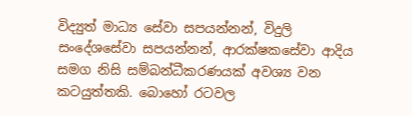විද්‍යුත් මාධ්‍ය සේවා සපයන්නන්, විදුලි සංදේශසේවා සපයන්නන්, ආරක්ෂකසේවා ආදිය සමග නිසි සම්බන්ධීකරණයක් අවශ්‍ය වන කටයුත්තකි. බොහෝ රටවල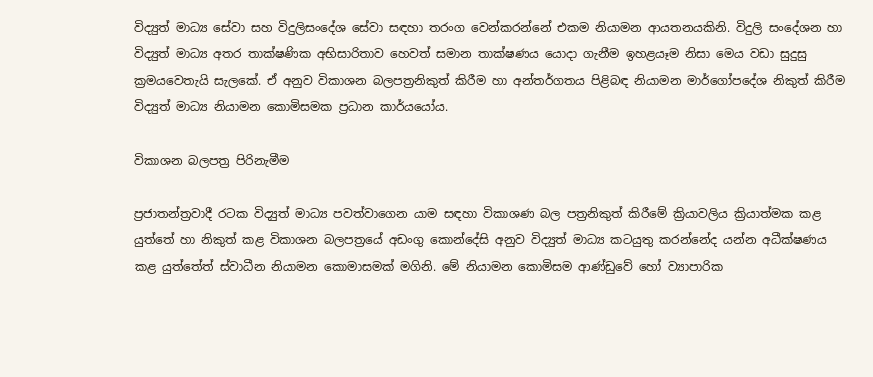විද්‍යුත් මාධ්‍ය සේවා සහ විදුලිසංදේශ සේවා සඳහා තරංග වෙන්කරන්නේ එකම නියාමන ආයතනයකිනි. විදුලි සංදේශන හා විද්‍යුත් මාධ්‍ය අතර තාක්ෂණික අභිසාරිතාව හෙවත් සමාන තාක්ෂණය යොදා ගැනීම ඉහළයෑම නිසා මෙය වඩා සුදුසු ක්‍ර‍මයවෙතැයි සැලකේ. ඒ අනුව විකාශන බලපත්‍ර‍නිකුත් කිරීම හා අන්තර්ගතය පිළිබඳ නියාමන මාර්ගෝපදේශ නිකුත් කිරීම විද්‍යුත් මාධ්‍ය නියාමන කොමිසමක ප්‍ර‍ධාන කාර්යයෝය.

විකාශන බලපත්‍ර‍ පිරිනැමීම

ප්‍රජාතන්ත්‍ර‍වාදී රටක විද්‍යුත් මාධ්‍ය පවත්වාගෙන යාම සඳහා විකාශණ බල පත්‍ර‍නිකුත් කිරීමේ ක්‍රියාවලිය ක්‍රියාත්මක කළ යුත්තේ හා නිකුත් කළ විකාශන බලපත්‍රයේ අඩංගු කොන්දේසි අනුව විද්‍යුත් මාධ්‍ය කටයුතු කරන්නේද යන්න අධීක්ෂණය කළ යුත්තේත් ස්වාධීන නියාමන කොමාසමක් මගිනි. මේ නියාමන කොමිසම ආණ්ඩුවේ හෝ ව්‍යාපාරික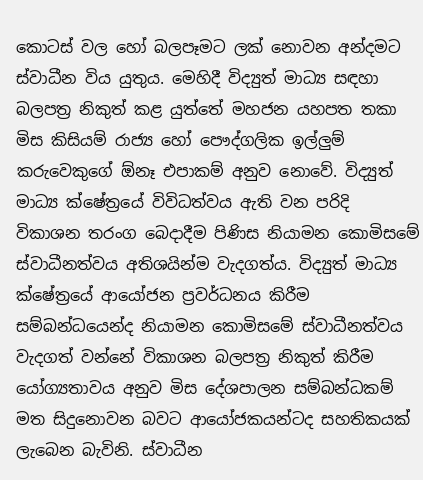කොටස් වල හෝ බලපෑමට ලක් නොවන අන්දමට ස්වාධීන විය යුතුය. මෙහිදී විද්‍යුත් මාධ්‍ය සඳහා බලපත්‍ර‍ නිකුත් කළ යුත්තේ මහජන යහපත තකා මිස කිසියම් රාජ්‍ය හෝ පෞද්ගලික ඉල්ලුම් කරුවෙකුගේ ඕනෑ එපාකම් අනුව නොවේ. විද්‍යුත් මාධ්‍ය ක්ෂේත්‍රයේ විවිධත්වය ඇති වන පරිදි විකාශන තරංග බෙදාදීම පිණිස නියාමන කොමිසමේ ස්වාධීනත්වය අතිශයින්ම වැදගත්ය. විද්‍යුත් මාධ්‍ය ක්ෂේත්‍රයේ ආයෝජන ප්‍ර‍වර්ධනය කිරීම සම්බන්ධයෙන්ද නියාමන කොමිසමේ ස්වාධීනත්වය වැදගත් වන්නේ විකාශන බලපත්‍ර‍ නිකුත් කිරීම යෝග්‍යතාවය අනුව මිස දේශපාලන සම්බන්ධකම් මත සිදුනොවන බවට ආයෝජකයන්ටද සහතිකයක් ලැබෙන බැවිනි. ස්වාධීන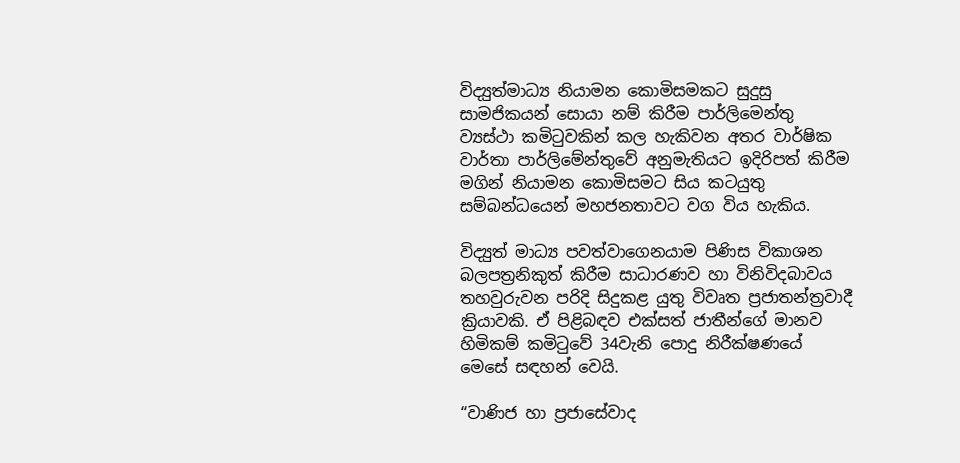විද්‍යුත්මාධ්‍ය නියාමන කොමිසමකට සුදුසු සාමජිකයන් සොයා නම් කිරීම පාර්ලිමෙන්තු ව්‍යස්ථා කමිටුවකින් කල හැකිවන අතර වාර්ෂික වාර්තා පාර්ලිමේන්තුවේ අනුමැතියට ඉදිරිපත් කිරීම මගින් නියාමන කොමිසමට සිය කටයුතු සම්බන්ධයෙන් මහජනතාවට වග විය හැකිය.

විද්‍යුත් මාධ්‍ය පවත්වාගෙනයාම පිණිස විකාශන බලපත්‍ර‍නිකුත් කිරීම සාධාරණව හා විනිවිදබාවය තහවුරුවන පරිදි සිදුකළ යුතු විවෘත ප්‍ර‍ජාතන්ත්‍රවාදී ක්‍රියාවකි. ඒ පිළිබඳව එක්සත් ජාතීන්ගේ මානව හිමිකම් කමිටුවේ 34වැනි පොදු නිරීක්ෂණයේ මෙසේ සඳහන් වෙයි.

“වාණිජ හා ප්‍ර‍ජාසේවාද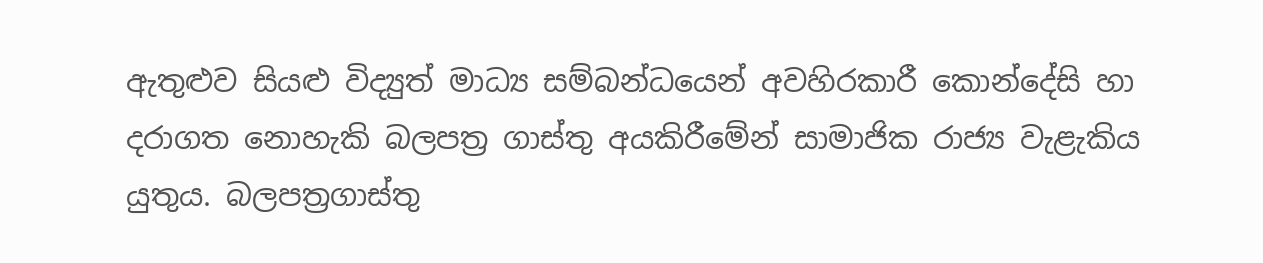ඇතුළුව සියළු විද්‍යුත් මාධ්‍ය සම්බන්ධයෙන් අවහිරකාරී කොන්දේසි හා දරාගත නොහැකි බලපත්‍ර ගාස්තු අයකිරීමේන් සාමාජික රාජ්‍ය වැළැකිය යුතුය. බලපත්‍ර‍ගාස්තු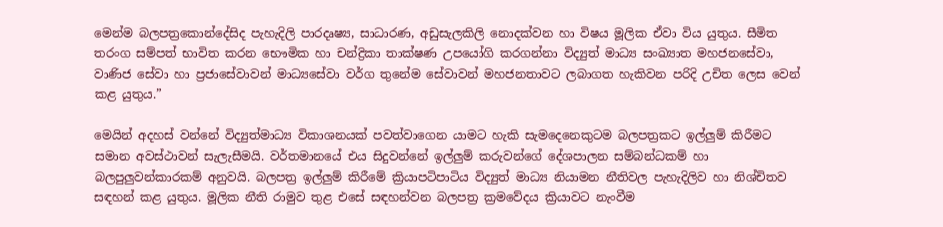මෙන්ම බලපත්‍ර‍කොන්දේසිද පැහැදිලි පාරදෘෂ්‍ය, සාධාරණ, අඩුසැලකිලි නොදක්වන හා විෂය මූලික ඒවා විය යුතුය. සීමිත තරංග සම්පත් භාවිත කරන භෞමික හා චන්ද්‍රිකා තාක්ෂණ උපයෝගි කරගන්නා විද්‍යුත් මාධ්‍ය සංඛ්‍යාත මහජනසේවා, වාණිජ සේවා හා ප්‍ර‍ජාසේවාවන් මාධ්‍යසේවා වර්ග තුනේම සේවාවන් මහජනතාවට ලබාගත හැකිවන පරිදි උචිත ලෙස වෙන් කළ යුතුය.”

මෙයින් අදහස් වන්නේ විද්‍යුත්මාධ්‍ය විකාශනයක් පවත්වාගෙන යාමට හැකි සැමදෙනෙකුටම බලපත්‍ර‍කට ඉල්ලුම් කිරීමට සමාන අවස්ථාවන් සැලැසීමයි. වර්තමානයේ එය සිදුවන්නේ ඉල්ලුම් කරුවන්ගේ දේශපාලන සම්බන්ධකම් හා බලපුලුවන්කාරකම් අනුවයි. බලපත්‍ර‍ ඉල්ලුම් කිරීමේ ක්‍රියාපටිපාටිය විද්‍යුත් මාධ්‍ය නියාමන නීතිවල පැහැදිලිව හා නිශ්චිතව සඳහන් කළ යුතුය. මූලික නීති රාමුව තුළ එසේ සඳහන්වන බලපත්‍ර‍ ක්‍ර‍මවේදය ක්‍රියාවට නැංවීම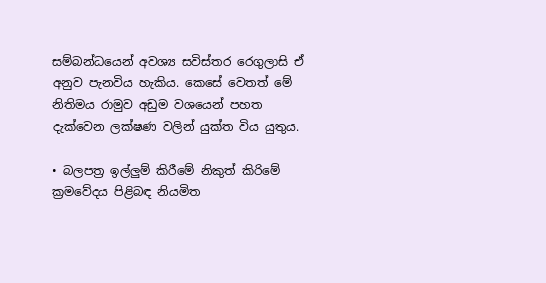සම්බන්ධයෙන් අවශ්‍ය සවිස්තර රෙගුලාසි ඒ අනුව පැනවිය හැකිය. කෙසේ වෙතත් මේ නිතිමය රාමුව අඩුම වශයෙන් පහත දැක්වෙන ලක්ෂණ වලින් යුක්ත විය යුතුය.

• බලපත්‍ර‍ ඉල්ලුම් කිරීමේ නිකුත් කිරිමේ ක්‍ර‍මවේදය පිළිබඳ නියමිත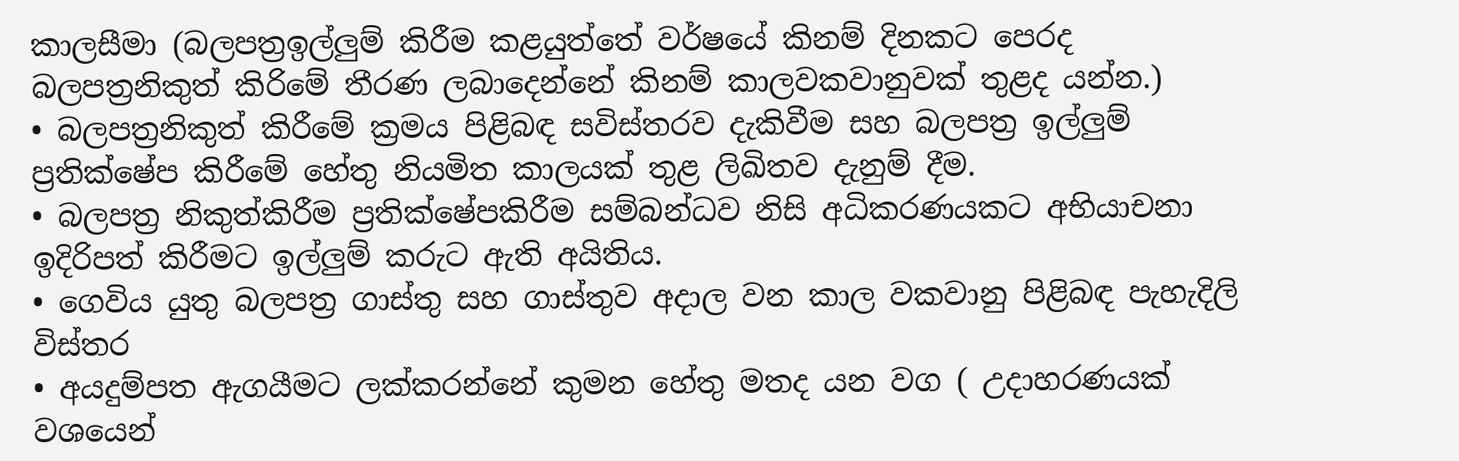කාලසීමා (බලපත්‍ර‍ඉල්ලුම් කිරීම කළයුත්තේ වර්ෂයේ කිනම් දිනකට පෙරද බලපත්‍ර‍නිකුත් කිරිමේ තීරණ ලබාදෙන්නේ කිනම් කාලවකවානුවක් තුළද යන්න.)
• බලපත්‍ර‍නිකුත් කිරීමේ ක්‍ර‍මය පිළිබඳ සවිස්තරව දැකිවීම සහ බලපත්‍ර‍ ඉල්ලුම් ප්‍ර‍තික්ෂේප කිරීමේ හේතු නියමිත කාලයක් තුළ ලිඛිතව දැනුම් දීම.
• බලපත්‍ර‍ නිකුත්කිරීම ප්‍ර‍තික්ෂේපකිරීම සම්බන්ධව නිසි අධිකරණයකට අභියාචනා ඉදිරිපත් කිරීමට ඉල්ලුම් කරුට ඇති අයිතිය.
• ගෙවිය යුතු බලපත්‍ර‍ ගාස්තු සහ ගාස්තුව අදාල වන කාල වකවානු පිළිබඳ පැහැදිලි විස්තර
• අයදුම්පත ඇගයීමට ලක්කරන්නේ කුමන හේතු මතද යන වග ( උදාහරණයක් වශයෙන්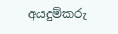අයදුම්කරු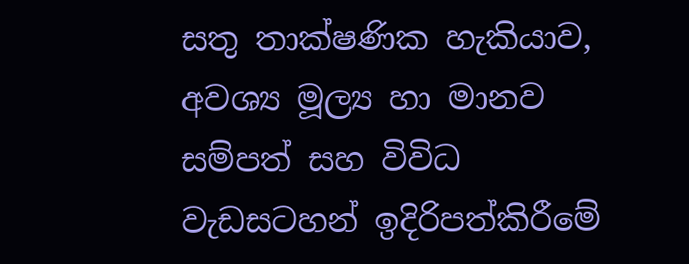සතු තාක්ෂණික හැකියාව, අවශ්‍ය මූල්‍ය හා මානව සම්පත් සහ විවිධ වැඩසටහන් ඉදිරිපත්කිරීමේ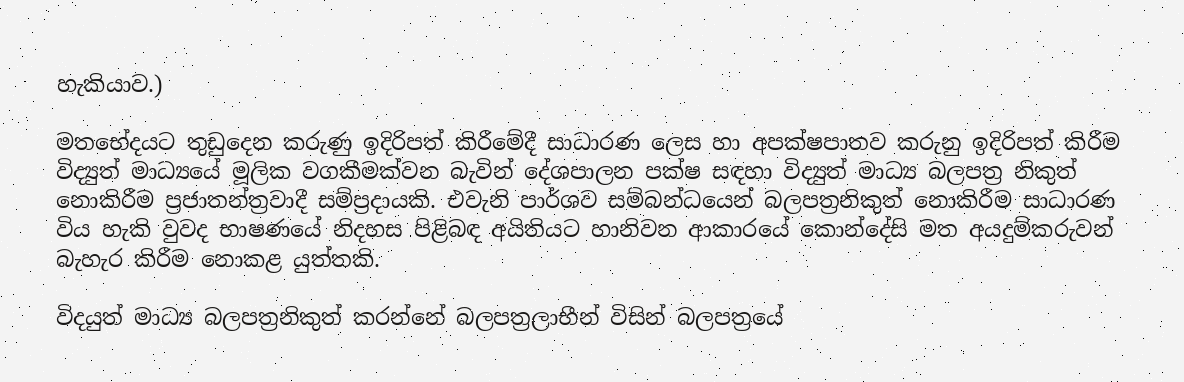හැකියාව.)

මතභේදයට තුඩුදෙන කරුණු ඉදිරිපත් කිරීමේදී සාධාරණ ලෙස හා අපක්ෂපාතව කරුනු ඉදිරිපත් කිරීම විද්‍යුත් මාධ්‍යයේ මූලික වගකීමක්වන බැවින් දේශපාලන පක්ෂ සඳහා විද්‍යුත් මාධ්‍ය බලපත්‍ර‍ නිකුත් නොකිරීම ප්‍ර‍ජාතන්ත්‍ර‍වාදී සම්ප්‍ර‍දායකි. එවැනි පාර්ශව සම්බන්ධයෙන් බලපත්‍ර‍නිකුත් නොකිරීම සාධාරණ විය හැකි වුවද භාෂණයේ නිදහස පිළිබඳ අයිතියට හානිවන ආකාරයේ කොන්දේසි මත අයදුම්කරුවන් බැහැර කිරීම නොකළ යුත්තකි.

විදයුත් මාධ්‍ය බලපත්‍ර‍නිකුත් කරන්නේ බලපත්‍ර‍ලාභීන් විසින් බලපත්‍රයේ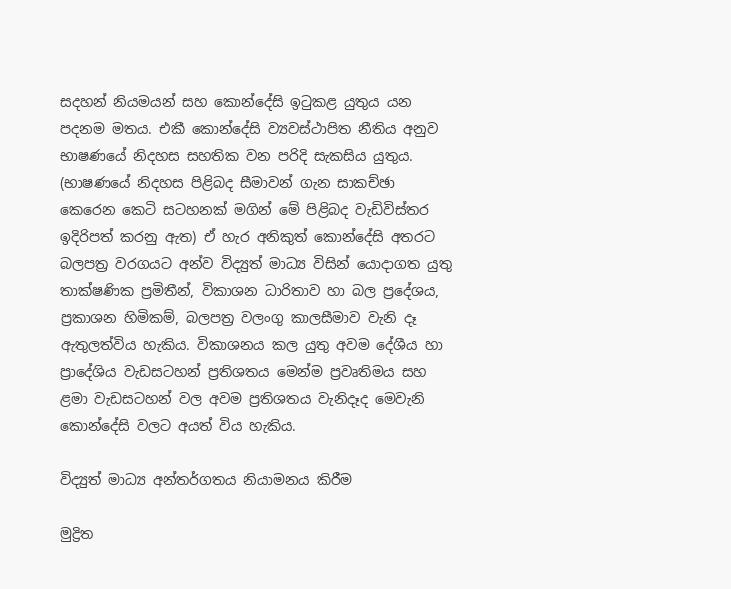සදහන් නියමයන් සහ කොන්දේසි ඉටුකළ යුතුය යන පදනම මතය. එකී කොන්දේසි ව්‍යවස්ථාපිත නීතිය අනුව භාෂණයේ නිදහස සහතික වන පරිදි සැකසිය යුතුය. (භාෂණයේ නිදහස පිළිබද සීමාවන් ගැන සාකච්ඡා කෙරෙන කෙටි සටහනක් මගින් මේ පිළිබද වැඩිවිස්තර ඉදිරිපත් කරනු ඇත) ඒ හැර අනිකුත් කොන්දේසි අතරට බලපත්‍ර‍ වරගයට අන්ව විද්‍යුත් මාධ්‍ය විසින් යොදාගත යුතු තාක්ෂණික ප්‍ර‍මිතීන්, විකාශන ධාරිතාව හා බල ප්‍රදේශය, ප්‍රකාශන හිමිකම්, බලපත්‍ර‍ වලංගු කාලසීමාව වැනි දෑ ඇතුලත්විය හැකිය. විකාශනය කල යුතු අවම දේශීය හා ප්‍රාදේශිය වැඩසටහන් ප්‍ර‍තිශතය මෙන්ම ප්‍ර‍වෘතිමය සහ ළමා වැඩසටහන් වල අවම ප්‍ර‍තිශතය වැනිදෑද මෙවැනි කොන්දේසි වලට අයත් විය හැකිය.

විද්‍යුත් මාධ්‍ය අන්තර්ගතය නියාමනය කිරීම

මුද්‍රිත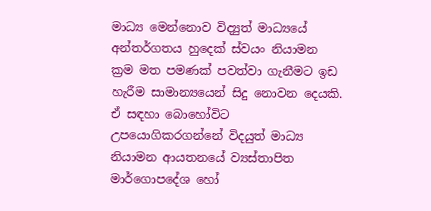මාධ්‍ය මෙන්නොව විද්‍යුත් මාධ්‍යයේ අන්තර්ගතය හුදෙක් ස්වයං නියාමන ක්‍ර‍ම මත පමණක් පවත්වා ගැනීමට ඉඩ හැරීම සාමාන්‍යයෙන් සිදු නොවන දෙයකි. ඒ සඳහා බොහෝවිට උපයොගිකරගන්නේ විදයුත් මාධ්‍ය නියාමන ආයතනයේ ව්‍යස්තාපිත මාර්ගොපදේශ හෝ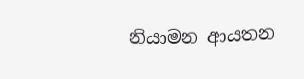නියාමන ආයතන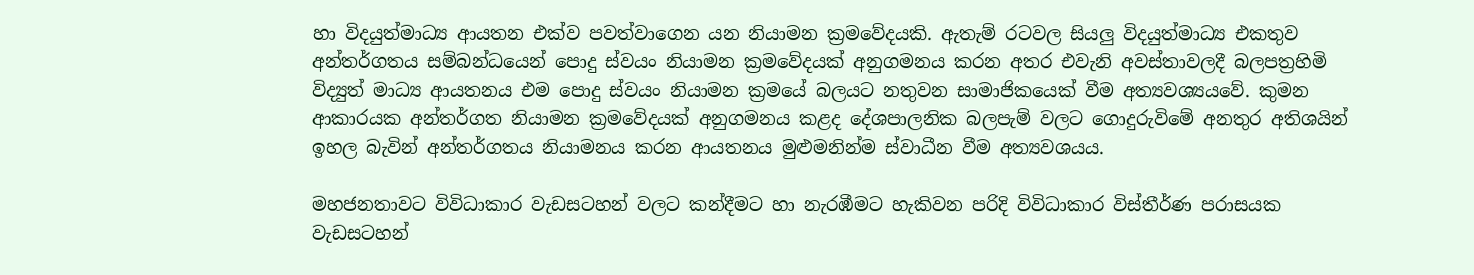හා විදයුත්මාධ්‍ය ආයතන එක්ව පවත්වාගෙන යන නියාමන ක්‍ර‍මවේදයකි. ඇතැම් රටවල සියලු විදයුත්මාධ්‍ය එකතුව අන්තර්ගතය සම්බන්ධයෙන් පොදු ස්වයං නියාමන ක්‍ර‍මවේදයක් අනුගමනය කරන අතර එවැනි අවස්තාවලදී බලපත්‍ර‍හිමි විද්‍යුත් මාධ්‍ය ආයතනය එම පොදු ස්වයං නියාමන ක්‍ර‍මයේ බලයට නතුවන සාමාජිකයෙක් වීම අත්‍යවශ්‍යයවේ. කුමන ආකාරයක අන්තර්ගත නියාමන ක්‍ර‍මවේදයක් අනුගමනය කළද දේශපාලනික බලපැම් වලට ගොදුරුවිමේ අනතුර අතිශයින් ඉහල බැවින් අන්තර්ගතය නියාමනය කරන ආයතනය මුළුමනින්ම ස්වාධීන වීම අත්‍යවශයය.

මහජනතාවට විවිධාකාර වැඩසටහන් වලට කන්දීමට හා නැරඹීමට හැකිවන පරිදි විවිධාකාර විස්තීර්ණ පරාසයක වැඩසටහන්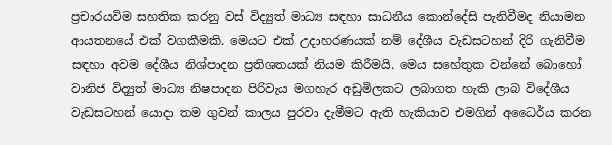ප්‍ර‍චාරයවිම සහතික කරනු වස් විද්‍යුත් මාධ්‍ය සඳහා සාධනීය කොන්දේසි පැනිවීමද නියාමන ආයතනයේ එක් වගකීමකි. මෙයට එක් උදාහරණයක් නම් දේශීය වැඩසටහන් දිරි ගැනිවීම සඳහා අවම දේශීය නිශ්පාදන ප්‍ර‍තිශතයක් නියම කිරීමයි. මෙය සහේතුක වන්නේ බොහෝ වානිජ විද්‍යුත් මාධ්‍ය නිෂපාදන පිරිවැය මගහැර අඩුමිලකට ලබාගත හැකි ලාබ විදේශීය වැඩසටහන් යොදා තම ගුවන් කාලය පුරවා දැමීමට ඇති හැකියාව එමගින් අධෛර්ය කරන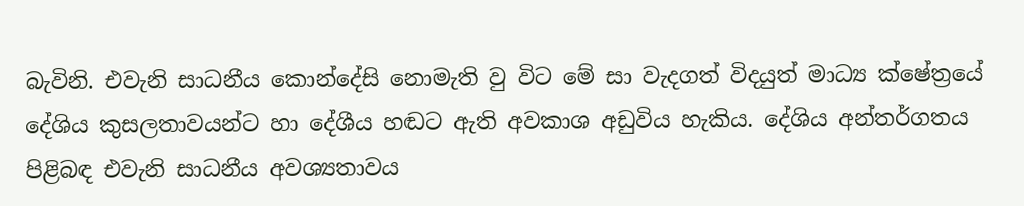බැවිනි. එවැනි සාධනීය කොන්දේසි නොමැති වු විට මේ සා වැදගත් විදයුත් මාධ්‍ය ක්ෂේත්‍රයේ දේශිය කුසලතාවයන්ට හා දේශීය හඬට ඇති අවකාශ අඩුවිය හැකිය. දේශිය අන්තර්ගතය පිළිබඳ එවැනි සාධනීය අවශ්‍යතාවය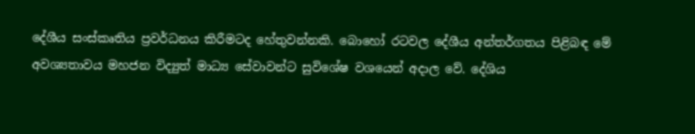දේශීය සංස්කෘතිය ප්‍රවර්ධනය කිරීමටද හේතුවන්නකි. බොහෝ රටවල දේශීය අන්තර්ගතය පිළිබඳ මේ අවශ්‍යතාවය මහජන විද්‍යුත් මාධ්‍ය සේවාවන්ට සුවිශේෂ වශයෙන් අදාල වේ. දේශිය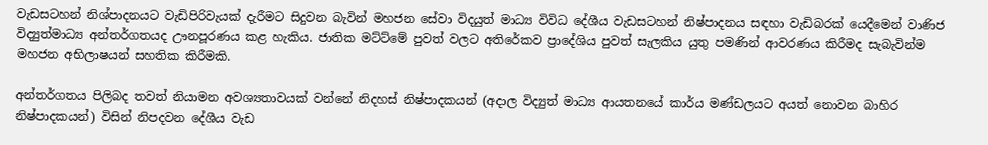වැඩසටහන් නිශ්පාදනයට වැඩිපිරිවැයක් දැරීමට සිදුවන බැවින් මහජන සේවා විදයුත් මාධ්‍ය විවිධ දේශීය වැඩසටහන් නිෂ්පාදනය සඳහා වැඩිබරක් යෙදීමෙන් වාණිජ විද්‍යුත්මාධ්‍ය අන්තර්ගතයද ඌනපූරණය කළ හැකිය. ජාතික මට්ට්මේ පුවත් වලට අතිරේකව ප්‍රාදේශිය පුවත් සැලකිය යුතු පමණින් ආවරණය කිරීමද සැබැවින්ම මහජන අභිලාෂයන් සහතික කිරීමකි.

අන්තර්ගතය පිලිබද තවත් නියාමන අවශ්‍යතාවයක් වන්නේ නිදහස් නිෂ්පාදකයන් (අදාල විද්‍යුත් මාධ්‍ය ආයතනයේ කාර්ය මණ්ඩලයට අයත් නොවන බාහිර නිෂ්පාදකයන්) විසින් නිපදවන දේශීය වැඩ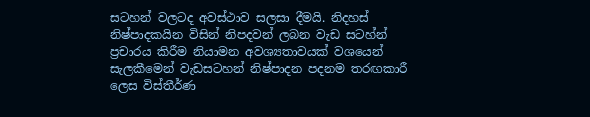සටහන් වලටද අවස්ථාව සලසා දීමයි. නිදහස් නිෂ්පාදකයින විසින් නිපදවන් ලබන වැඩ සටහ්න් ප්‍ර‍චාරය කිරීම නියාමන අවශ්‍යතාවයක් වශයෙන් සැලකීමෙන් වැඩසටහන් නිෂ්පාදන පදනම තරඟකාරී ලෙස විස්තීර්ණ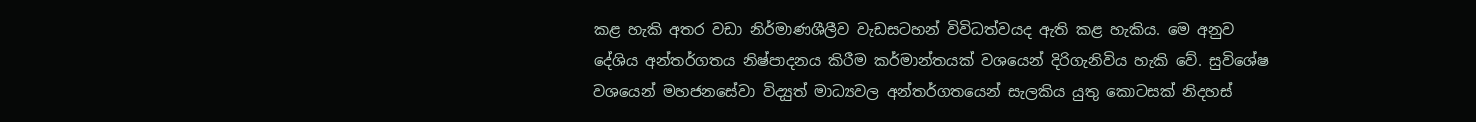කළ හැකි අතර වඩා නිර්මාණශීලීව වැඩසටහන් විවිධත්වයද ඇති කළ හැකිය. මෙ අනුව දේශිය අන්තර්ගතය නිෂ්පාදනය කිරීම කර්මාන්තයක් වශයෙන් දිරිගැනිවිය හැකි වේ. සුවිශේෂ වශයෙන් මහජනසේවා විද්‍යුත් මාධ්‍යවල අන්තර්ගතයෙන් සැලකිය යුතු කොටසක් නිදහස්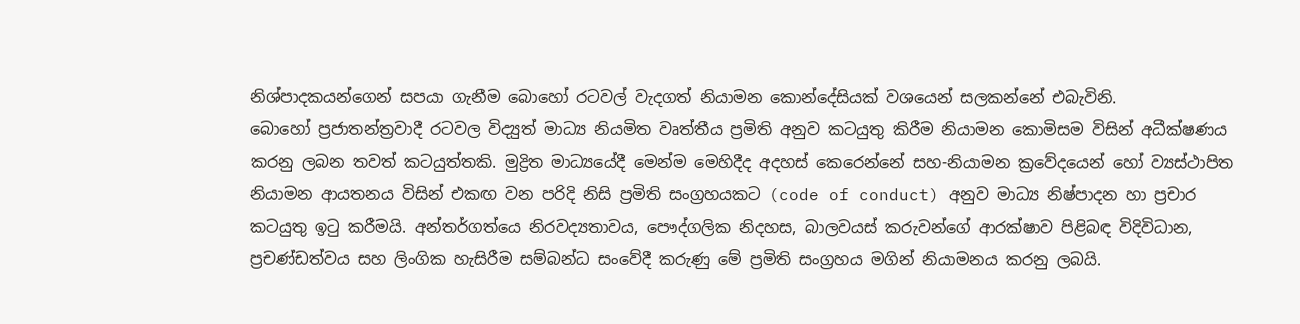නිශ්පාදකයන්ගෙන් සපයා ගැනීම බොහෝ රටවල් වැදගත් නියාමන කොන්දේසියක් වශයෙන් සලකන්නේ එබැවිනි.
බොහෝ ප්‍ර‍ජාතන්ත්‍ර‍වාදී රටවල විද්‍යුත් මාධ්‍ය නියමිත වෘත්තීය ප්‍රමිති අනුව කටයුතු කිරීම‍ නියාමන කොමිසම විසින් අධීක්ෂණය කරනු ලබන තවත් කටයුත්තකි. මුද්‍රිත මාධ්‍යයේදී මෙන්ම මෙහිදීද අදහස් කෙරෙන්නේ සහ-නියාමන ක්‍ර‍වේදයෙන් හෝ ව්‍යස්ථාපිත නියාමන ආයතනය විසින් එකඟ වන පරිදි නිසි ප්‍ර‍මිති සංග්‍ර‍හයකට (code of conduct) අනුව මාධ්‍ය නිෂ්පාදන හා ප්‍ර‍චාර කටයුතු ඉටු කරීමයි. අන්තර්ගත්යෙ නිරවද්‍යතාවය, පෞද්ගලික නිදහස, බාලවයස් කරුවන්ගේ ආරක්ෂාව පිළිබඳ විදිවිධාන, ප්‍ර‍චණ්ඩත්වය සහ ලිංගික හැසිරීම සම්බන්ධ සංවේදී කරුණු මේ ප්‍ර‍මිති සංග්‍ර‍හය මගින් නියාමනය කරනු ලබයි.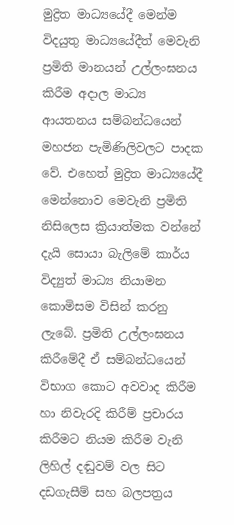මුද්‍රිත මාධ්‍යයේදී මෙන්ම විදයුතු මාධ්‍යයේදීත් මෙවැනි ප්‍ර‍මිති මානයන් උල්ලංඝනය කිරීම අදාල මාධ්‍ය ආයතනය සම්බන්ධයෙන් මහජන පැමිණිලිවලට පාදක වේ. එහෙත් මුද්‍රිත මාධ්‍යයේදී මෙන්නොව මෙවැනි ප්‍ර‍මිති නිසිලෙස ක්‍රියාත්මක වන්නේ දැයි සොයා බැලිමේ කාර්ය විද්‍යුත් මාධ්‍ය නියාමන කොමිසම විසින් කරනු ලැබේ. ප්‍ර‍මිති උල්ලංඝනය කිරීමේදී ඒ සම්බන්ධයෙන් විභාග කොට අවවාද කිරීම හා නිවැරදි කිරීම් ප්‍රචාරය කිරීමට නියම කිරීම වැනි ලිහිල් දඬුවම් වල සිට දඩගැසීම් සහ බලපත්‍ර‍ය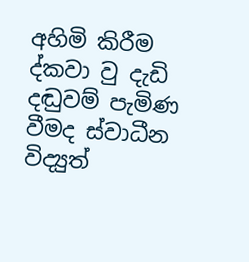අහිමි කිරීම ද්කවා වු දැඩි දඬුවම් පැමිණ වීමද ස්වාධීන විද්‍යුත්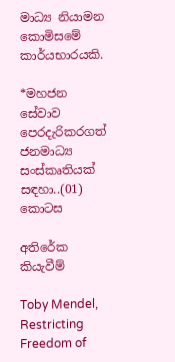මාධ්‍ය නියාමන කොමිසමේ කාර්යභාරයකි.

*මහජන සේවාව පෙරදැරිකරගත් ජනමාධ්‍ය සංස්කෘතියක් සඳහා..(01) කොටස

අතිරේක කියැවීම්

Toby Mendel, Restricting Freedom of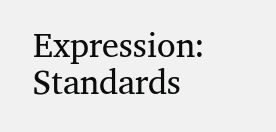Expression: Standards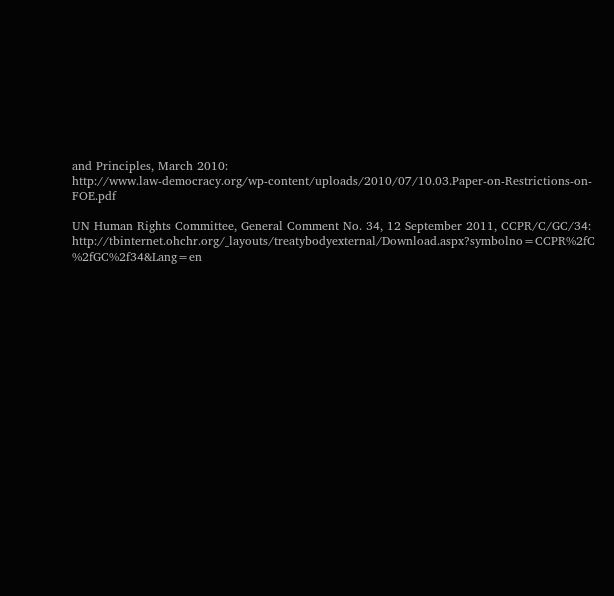and Principles, March 2010:
http://www.law-democracy.org/wp-content/uploads/2010/07/10.03.Paper-on-Restrictions-on-
FOE.pdf

UN Human Rights Committee, General Comment No. 34, 12 September 2011, CCPR/C/GC/34:
http://tbinternet.ohchr.org/_layouts/treatybodyexternal/Download.aspx?symbolno=CCPR%2fC
%2fGC%2f34&Lang=en